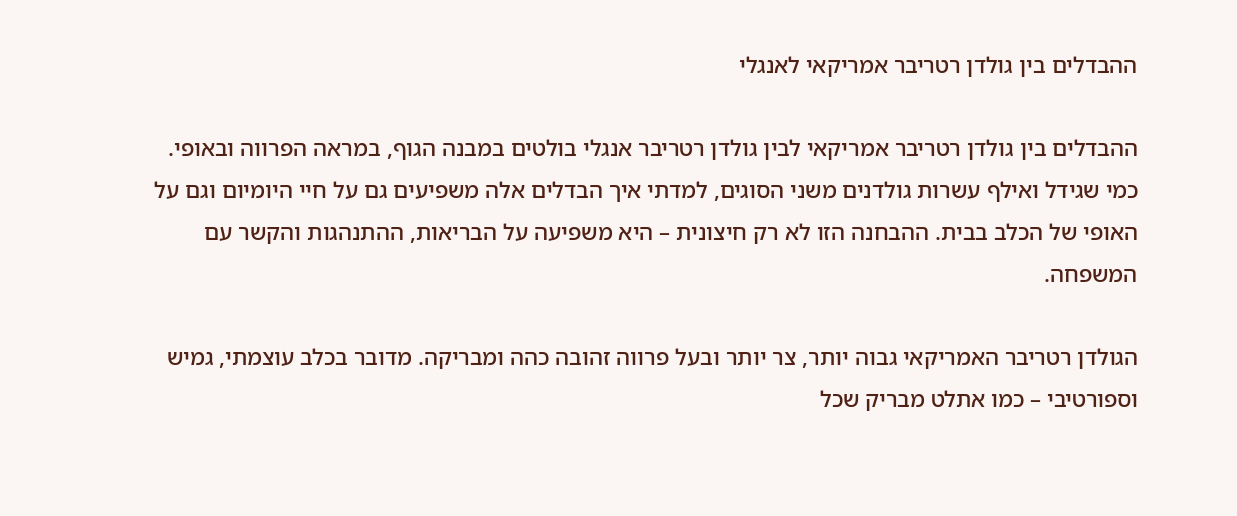ההבדלים בין גולדן רטריבר אמריקאי לאנגלי

ההבדלים בין גולדן רטריבר אמריקאי לבין גולדן רטריבר אנגלי בולטים במבנה הגוף, במראה הפרווה ובאופי. כמי שגידל ואילף עשרות גולדנים משני הסוגים, למדתי איך הבדלים אלה משפיעים גם על חיי היומיום וגם על האופי של הכלב בבית. ההבחנה הזו לא רק חיצונית – היא משפיעה על הבריאות, ההתנהגות והקשר עם המשפחה.

הגולדן רטריבר האמריקאי גבוה יותר, צר יותר ובעל פרווה זהובה כהה ומבריקה. מדובר בכלב עוצמתי, גמיש וספורטיבי – כמו אתלט מבריק שכל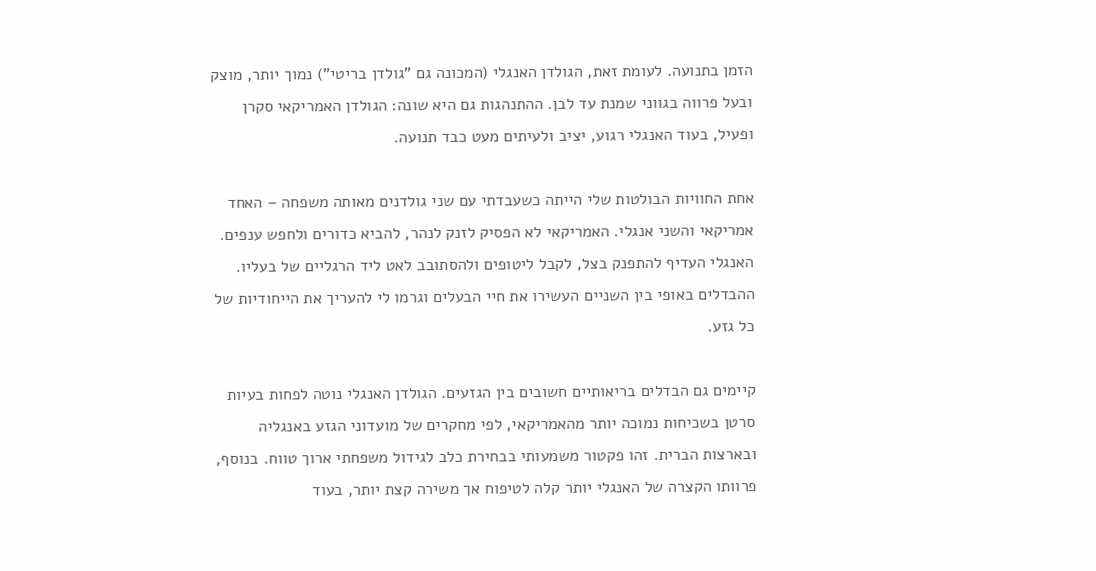הזמן בתנועה. לעומת זאת, הגולדן האנגלי (המכונה גם "גולדן בריטי") נמוך יותר, מוצק ובעל פרווה בגווני שמנת עד לבן. ההתנהגות גם היא שונה: הגולדן האמריקאי סקרן ופעיל, בעוד האנגלי רגוע, יציב ולעיתים מעט כבד תנועה.

אחת החוויות הבולטות שלי הייתה כשעבדתי עם שני גולדנים מאותה משפחה – האחד אמריקאי והשני אנגלי. האמריקאי לא הפסיק לזנק לנהר, להביא כדורים ולחפש ענפים. האנגלי העדיף להתפנק בצל, לקבל ליטופים ולהסתובב לאט ליד הרגליים של בעליו. ההבדלים באופי בין השניים העשירו את חיי הבעלים וגרמו לי להעריך את הייחודיות של כל גזע.

קיימים גם הבדלים בריאותיים חשובים בין הגזעים. הגולדן האנגלי נוטה לפחות בעיות סרטן בשכיחות נמוכה יותר מהאמריקאי, לפי מחקרים של מועדוני הגזע באנגליה ובארצות הברית. זהו פקטור משמעותי בבחירת כלב לגידול משפחתי ארוך טווח. בנוסף, פרוותו הקצרה של האנגלי יותר קלה לטיפוח אך משירה קצת יותר, בעוד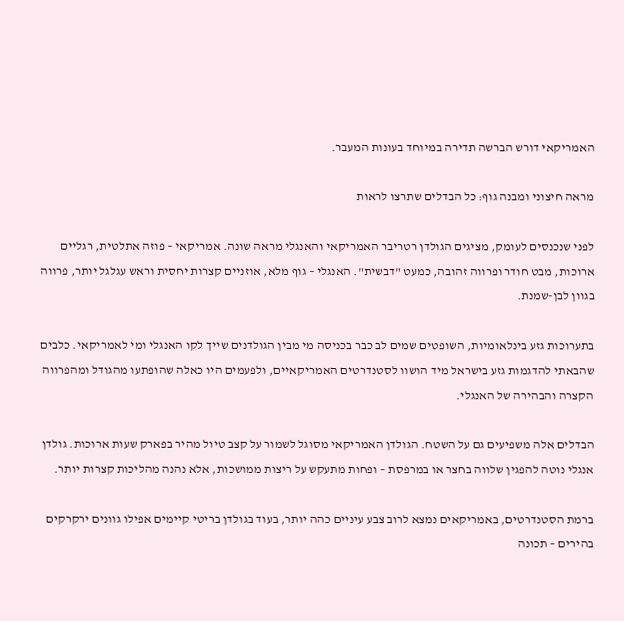האמריקאי דורש הברשה תדירה במיוחד בעונות המעבר.

מראה חיצוני ומבנה גוף: כל הבדלים שתרצו לראות

לפני שנכנסים לעומק, מציגים הגולדן רטריבר האמריקאי והאנגלי מראה שונה. אמריקאי – פוזה אתלטית, רגליים ארוכות, מבט חודר ופרווה זהובה, כמעט "דבשית". האנגלי – גוף מלא, אוזניים קצרות יחסית וראש עגלגל יותר, פרווה בגוון לבן-שמנת.

בתערוכות גזע בינלאומיות, השופטים שמים לב כבר בכניסה מי מבין הגולדנים שייך לקו האנגלי ומי לאמריקאי. כלבים שהבאתי להדגמות גזע בישראל מיד הושוו לסטנדרטים האמריקאיים, ולפעמים היו כאלה שהופתעו מהגודל ומהפרווה הקצרה והבהירה של האנגלי.

הבדלים אלה משפיעים גם על השטח. הגולדן האמריקאי מסוגל לשמור על קצב טיול מהיר בפארק שעות ארוכות. גולדן אנגלי נוטה להפגין שלווה בחצר או במרפסת – ופחות מתעקש על ריצות ממושכות, אלא נהנה מהליכות קצרות יותר.

ברמת הסטנדרטים, באמריקאים נמצא לרוב צבע עיניים כהה יותר, בעוד בגולדן בריטי קיימים אפילו גוונים ירקרקים בהירים – תכונה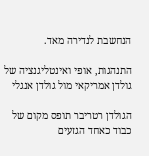הנחשבת לנדירה מאד.

התנהגות, אופי ואינטליגנציה של גולדן אמריקאי מול גולדן אנגלי

הגולדן רטריבר תופס מקום של כבוד כאחד הגזעים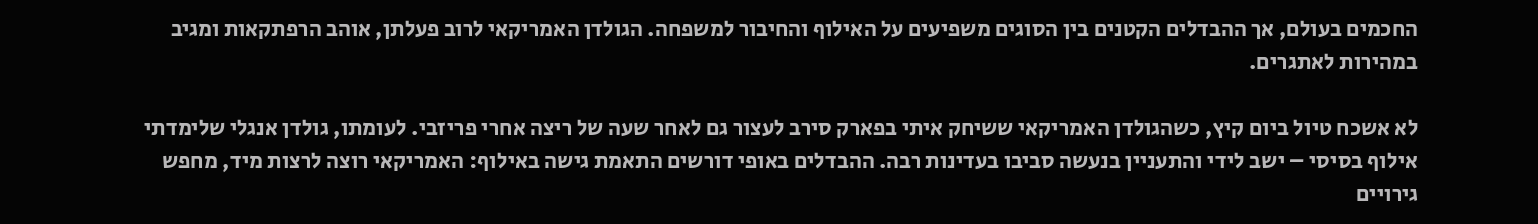החכמים בעולם, אך ההבדלים הקטנים בין הסוגים משפיעים על האילוף והחיבור למשפחה. הגולדן האמריקאי לרוב פעלתן, אוהב הרפתקאות ומגיב במהירות לאתגרים.

לא אשכח טיול ביום קיץ, כשהגולדן האמריקאי ששיחק איתי בפארק סירב לעצור גם לאחר שעה של ריצה אחרי פריזבי. לעומתו, גולדן אנגלי שלימדתי אילוף בסיסי – ישב לידי והתעניין בנעשה סביבו בעדינות רבה. ההבדלים באופי דורשים התאמת גישה באילוף: האמריקאי רוצה לרצות מיד, מחפש גירויים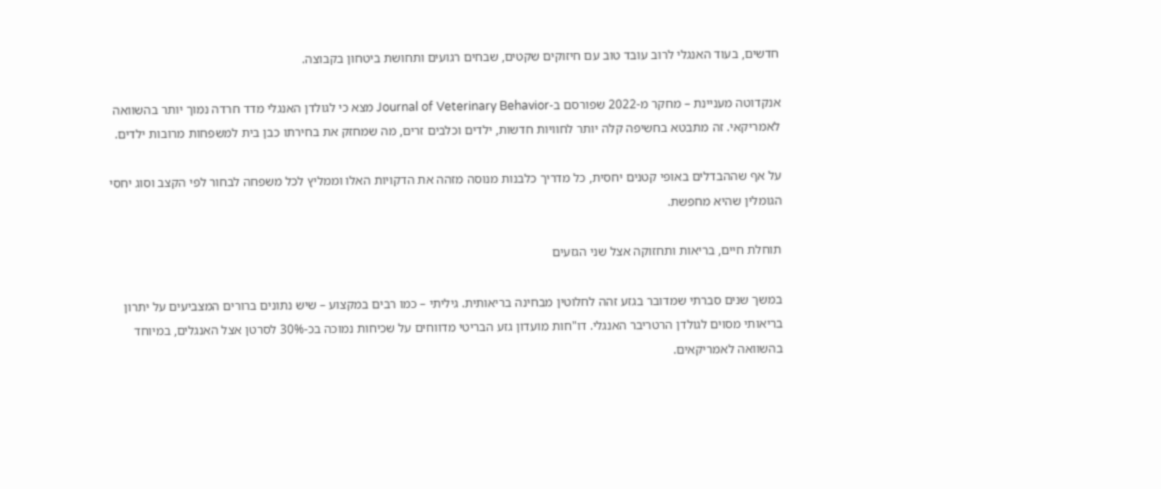חדשים, בעוד האנגלי לרוב עובד טוב עם חיזוקים שקטים, שבחים רגועים ותחושת ביטחון בקבוצה.

אנקדוטה מעניינת – מחקר מ-2022 שפורסם ב-Journal of Veterinary Behavior מצא כי לגולדן האנגלי מדד חרדה נמוך יותר בהשוואה לאמריקאי. זה מתבטא בחשיפה קלה יותר לחוויות חדשות, ילדים וכלבים זרים, מה שמחזק את בחירתו כבן בית למשפחות מרובות ילדים.

על אף שההבדלים באופי קטנים יחסית, כל מדריך כלבנות מנוסה מזהה את הדקויות האלו וממליץ לכל משפחה לבחור לפי הקצב וסוג יחסי הגומלין שהיא מחפשת.

תוחלת חיים, בריאות ותחזוקה אצל שני הגזעים

במשך שנים סברתי שמדובר בגזע זהה לחלוטין מבחינה בריאותית. גיליתי – כמו רבים במקצוע – שיש נתונים ברורים המצביעים על יתרון בריאותי מסוים לגולדן הרטריבר האנגלי. דו"חות מועדון גזע הבריטי מדווחים על שכיחות נמוכה בכ-30% לסרטן אצל האנגלים, במיוחד בהשוואה לאמריקאים.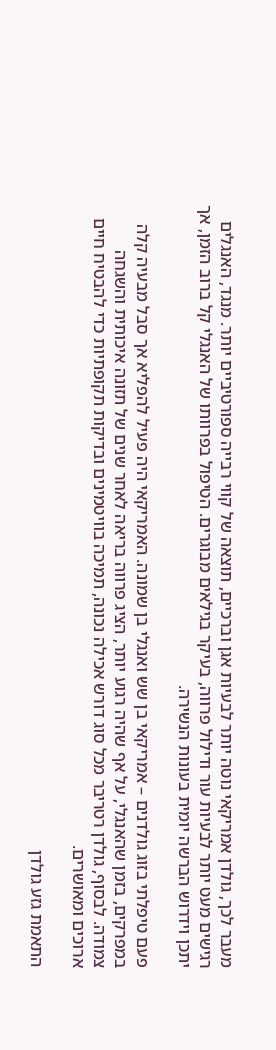מעבר לכך, גולדן אמריקאי נוטה יותר לבעיות אגן וברכיים, תוצאה של קווי רבייה ספורטיביים יותר. מנגד, האנגלים רגישים מעט יותר לבעיות עור ודילול פרווה, בעיקר בגילאים מבוגרים. הטיפול בפרוותו של האנגלי קל ברוב הזמן, אך יתכן וידרוש הברשה יומית בעונות הנשירה.

פעם טיפלתי בזוג גולדנים – אמריקאי בן שש ואנגלי בן שמונה. האמריקאי היה פעיל להפליא אך סבל מבעיה קלה במפרקים, בזמן שהאנגלי, על אף שהיה רגוע יותר, הציג פרווה בריאה לאחר שנים של תזונה איכותית והשגחה צמודה. לבסוף, גולדן רטריבר מכל סוג דורש אכילה נכונה, תמיכה בוויטמינים ובדיקות תקופתיות כדי להבטיח חיים ארוכים ומאושרים.

התאמת גזע גולדן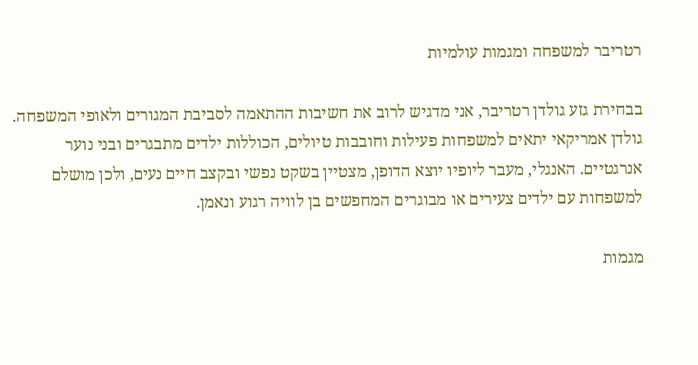רטריבר למשפחה ומגמות עולמיות

בבחירת גזע גולדן רטריבר, אני מדגיש לרוב את חשיבות ההתאמה לסביבת המגורים ולאופי המשפחה. גולדן אמריקאי יתאים למשפחות פעילות וחובבות טיולים, הכוללות ילדים מתבגרים ובני נוער אנרגטיים. האנגלי, מעבר ליופיו יוצא הדופן, מצטיין בשקט נפשי ובקצב חיים נעים, ולכן מושלם למשפחות עם ילדים צעירים או מבוגרים המחפשים בן לוויה רגוע ונאמן.

מגמות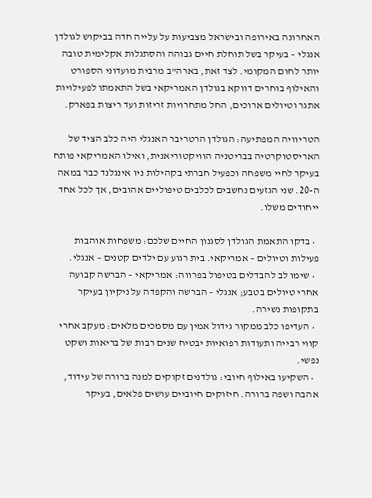האחרונה באירופה ובישראל מצביעות על עלייה חדה בביקוש לגולדן אנגלי – בעיקר בשל תוחלת חיים גבוהה והסתגלות אקלימית טובה יותר לחום המקומי. לצד זאת, בארה"ב מרבית מועדוני הספורט והאילוף בוחרים דווקא בגולדן האמריקאי בשל התאמתו לפעילויות אתגר וטיולים ארוכים, החל מתחרויות זריזות ועד ריצות בפארק.

הטריוויה המפתיעה: הגולדן הרטריבר האנגלי היה כלב הציד של האריסטוקרטיה בבריטניה הוויקטוריאנית, ואילו האמריקאי פותח בעיקר לחיי משפחה וכפעיל חברתי בקהילות ניו אינגלנד כבר במאה ה-20. שני הגזעים נחשבים לכלבים טיפוליים אהובים, אך לכל אחד ייחודים משלו.

  • בדקו התאמת הגולדן לסגנון החיים שלכם: משפחות אוהבות פעילות וטיולים – אמריקאי. בית רגוע עם ילדים קטנים – אנגלי.
  • שימו לב להבדלים בטיפול בפרווה: אמריקאי – הברשה קבועה אחרי טיולים בטבע; אנגלי – הברשה והקפדה על ניקיון בעיקר בתקופות נשירה.
  • העדיפו כלב ממקור גידול אמין עם מסמכים מלאים: מעקב אחרי קווי רבייה ותעודות רפואיות יבטיח שנים רבות של בריאות ושקט נפשי.
  • השקיעו באילוף חיובי: גולדנים זקוקים למנה ברורה של עידוד, אהבה ושפה ברורה. חיזוקים חיוביים עושים פלאים, בעיקר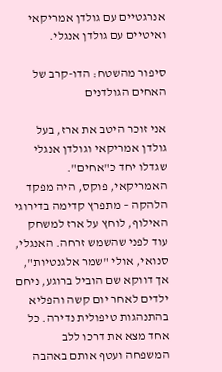אנרגטיים עם גולדן אמריקאי ואיטיים עם גולדן אנגלי.

סיפור מהשטח: הדו-קרב של האחים הגולדנים

אני זוכר היטב את ארז, בעל גולדן אמריקאי וגולדן אנגלי שגדלו יחד כ"אחים". האמריקאי, פוקס, היה מפקד הלהקה – מתפרץ קדימה בדירוגי האילוף, לוחץ על ארז למשחק עוד לפני שהשמש זרחה. האנגלי, סנואי, אולי "שמר אלגנטיות", אך דווקא שם הוביל ברוגע, ניחם ילדים לאחר יום קשה והפליא בהתנהגות טיפולית נדירה. כל אחד מצא את דרכו ללב המשפחה ועטף אותם באהבה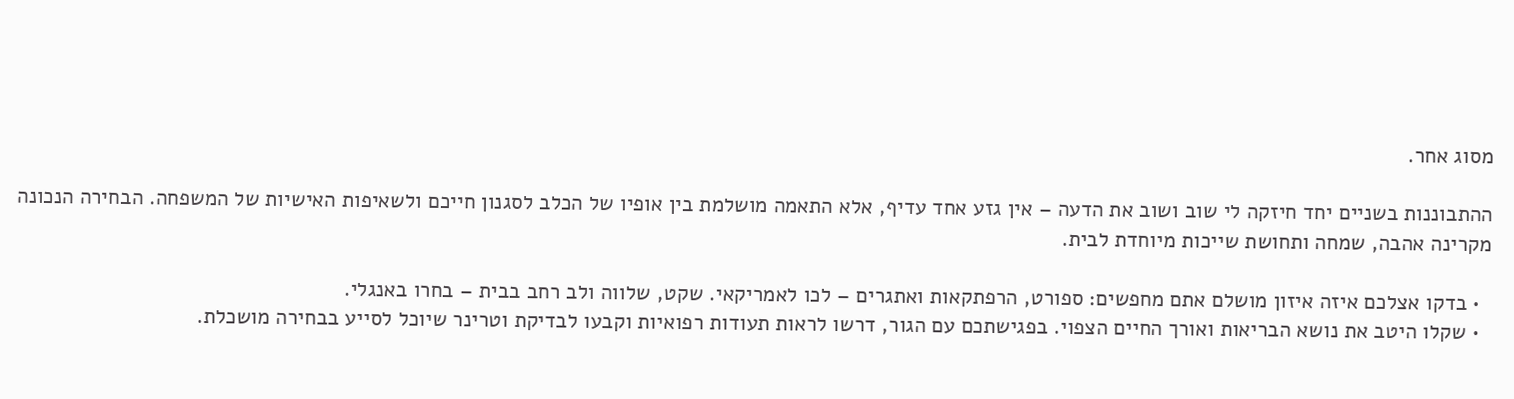מסוג אחר.

ההתבוננות בשניים יחד חיזקה לי שוב ושוב את הדעה – אין גזע אחד עדיף, אלא התאמה מושלמת בין אופיו של הכלב לסגנון חייכם ולשאיפות האישיות של המשפחה. הבחירה הנכונה מקרינה אהבה, שמחה ותחושת שייכות מיוחדת לבית.

  • בדקו אצלכם איזה איזון מושלם אתם מחפשים: ספורט, הרפתקאות ואתגרים – לכו לאמריקאי. שקט, שלווה ולב רחב בבית – בחרו באנגלי.
  • שקלו היטב את נושא הבריאות ואורך החיים הצפוי. בפגישתכם עם הגור, דרשו לראות תעודות רפואיות וקבעו לבדיקת וטרינר שיוכל לסייע בבחירה מושכלת.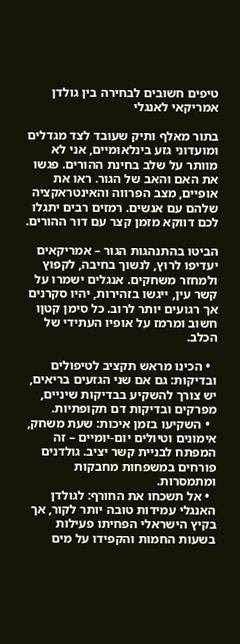טיפים חשובים לבחירה בין גולדן אמריקאי לאנגלי

בתור מאלף ותיק שעובד לצד מגדלים ומועדוני גזע בינלאומיים, אני לא מוותר על שלב בחינת ההורים. פגשו את האם והאב של הגור. ראו את אופיים, מצב הפרווה והאינטראקציה שלהם עם אנשים. רמזים רבים יתגלו לכם דווקא מזמן קצר עם דור ההורים.

הביטו בהתנהגות הגור – אמריקאים יעדיפו לרוץ, לנשוך בחיבה, לקפוץ ולמחזר משחקים. אנגלים ישמרו על קשר עין, ייגשו בזהירות, יהיו סקרנים אך רגועים יותר לרוב. כל סימן קטןו חשוב ומרמז על אופיו העתידי של הכלב.

  • הכינו מראש תקציב לטיפולים ובדיקות: גם אם שני הגזעים בריאים, יש צורך להשקיע בבדיקות שיניים, מפרקים ובדיקות דם תקופתיות.
  • השקיעו בזמן איכות: שעת משחק, אימונים וטיולים יום-יומיים – זה המפתח לבניית קשר יציב. גולדנים פורחים במשפחות מחבקות ומתמסרות.
  • אל תשכחו את החורף: לגולדן האנגלי עמידות טובה יותר לקור, אך בקיץ הישראלי הפחיתו פעילות בשעות החמות והקפידו על מים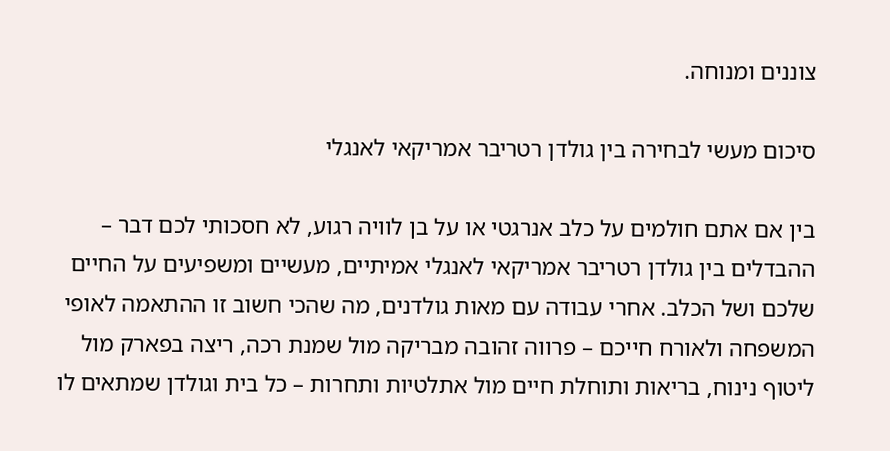צוננים ומנוחה.

סיכום מעשי לבחירה בין גולדן רטריבר אמריקאי לאנגלי

בין אם אתם חולמים על כלב אנרגטי או על בן לוויה רגוע, לא חסכותי לכם דבר – ההבדלים בין גולדן רטריבר אמריקאי לאנגלי אמיתיים, מעשיים ומשפיעים על החיים שלכם ושל הכלב. אחרי עבודה עם מאות גולדנים, מה שהכי חשוב זו ההתאמה לאופי המשפחה ולאורח חייכם – פרווה זהובה מבריקה מול שמנת רכה, ריצה בפארק מול ליטוף נינוח, בריאות ותוחלת חיים מול אתלטיות ותחרות – כל בית וגולדן שמתאים לו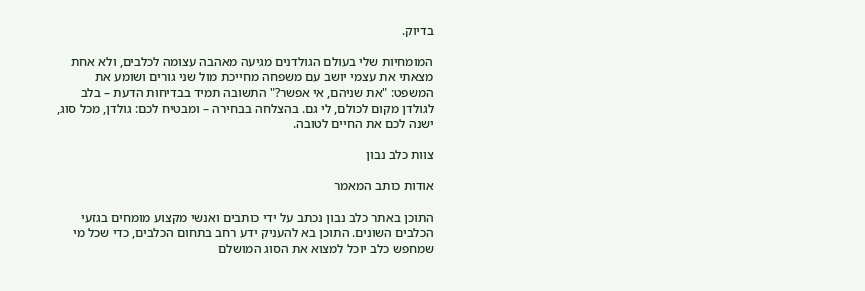בדיוק.

המומחיות שלי בעולם הגולדנים מגיעה מאהבה עצומה לכלבים, ולא אחת מצאתי את עצמי יושב עם משפחה מחייכת מול שני גורים ושומע את המשפט: "את שניהם, אי אפשר?" התשובה תמיד בבדיחות הדעת – בלב לגולדן מקום לכולם, לי גם. בהצלחה בבחירה – ומבטיח לכם: גולדן, מכל סוג, ישנה לכם את החיים לטובה.

צוות כלב נבון

אודות כותב המאמר

התוכן באתר כלב נבון נכתב על ידי כותבים ואנשי מקצוע מומחים בגזעי הכלבים השונים. התוכן בא להעניק ידע רחב בתחום הכלבים, כדי שכל מי שמחפש כלב יוכל למצוא את הסוג המושלם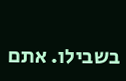בשבילו. אתם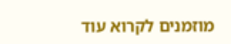מוזמנים לקרוא עוד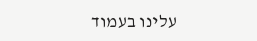עלינו בעמוד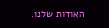האודות שלנו.